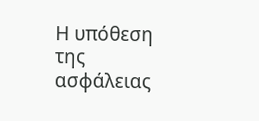Η υπόθεση της ασφάλειας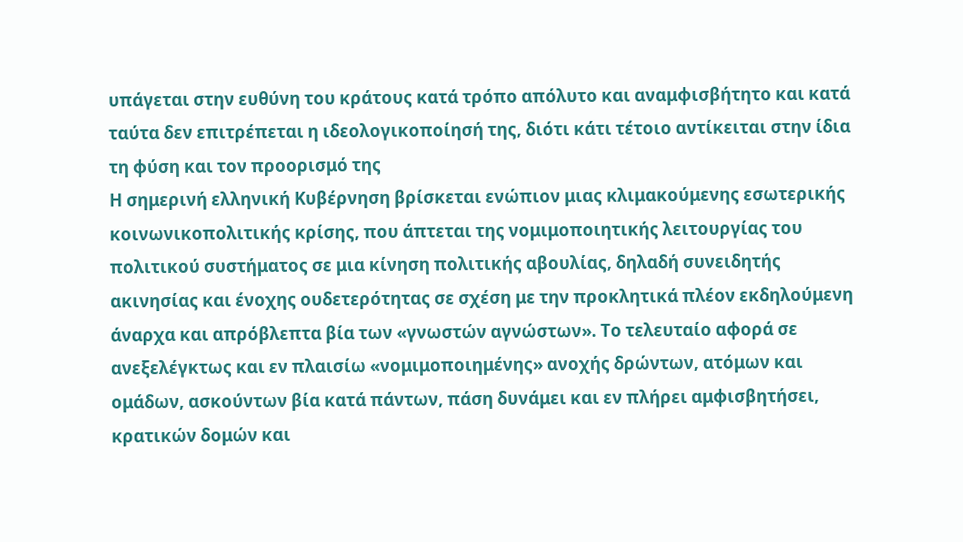υπάγεται στην ευθύνη του κράτους κατά τρόπο απόλυτο και αναμφισβήτητο και κατά ταύτα δεν επιτρέπεται η ιδεολογικοποίησή της, διότι κάτι τέτοιο αντίκειται στην ίδια τη φύση και τον προορισμό της
Η σημερινή ελληνική Κυβέρνηση βρίσκεται ενώπιον μιας κλιμακούμενης εσωτερικής κοινωνικοπολιτικής κρίσης, που άπτεται της νομιμοποιητικής λειτουργίας του πολιτικού συστήματος σε μια κίνηση πολιτικής αβουλίας, δηλαδή συνειδητής ακινησίας και ένοχης ουδετερότητας σε σχέση με την προκλητικά πλέον εκδηλούμενη άναρχα και απρόβλεπτα βία των «γνωστών αγνώστων». Το τελευταίο αφορά σε ανεξελέγκτως και εν πλαισίω «νομιμοποιημένης» ανοχής δρώντων, ατόμων και ομάδων, ασκούντων βία κατά πάντων, πάση δυνάμει και εν πλήρει αμφισβητήσει, κρατικών δομών και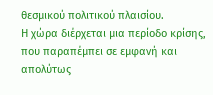θεσμικού πολιτικού πλαισίου.
Η χώρα διέρχεται μια περίοδο κρίσης, που παραπέμπει σε εμφανή και απολύτως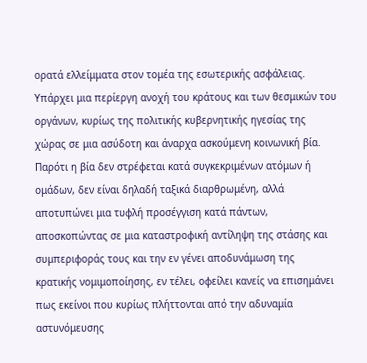ορατά ελλείμματα στον τομέα της εσωτερικής ασφάλειας. Υπάρχει μια περίεργη ανοχή του κράτους και των θεσμικών του οργάνων, κυρίως της πολιτικής κυβερνητικής ηγεσίας της χώρας σε μια ασύδοτη και άναρχα ασκούμενη κοινωνική βία.
Παρότι η βία δεν στρέφεται κατά συγκεκριμένων ατόμων ή ομάδων, δεν είναι δηλαδή ταξικά διαρθρωμένη, αλλά αποτυπώνει μια τυφλή προσέγγιση κατά πάντων, αποσκοπώντας σε μια καταστροφική αντίληψη της στάσης και συμπεριφοράς τους και την εν γένει αποδυνάμωση της κρατικής νομιμοποίησης, εν τέλει, οφείλει κανείς να επισημάνει πως εκείνοι που κυρίως πλήττονται από την αδυναμία αστυνόμευσης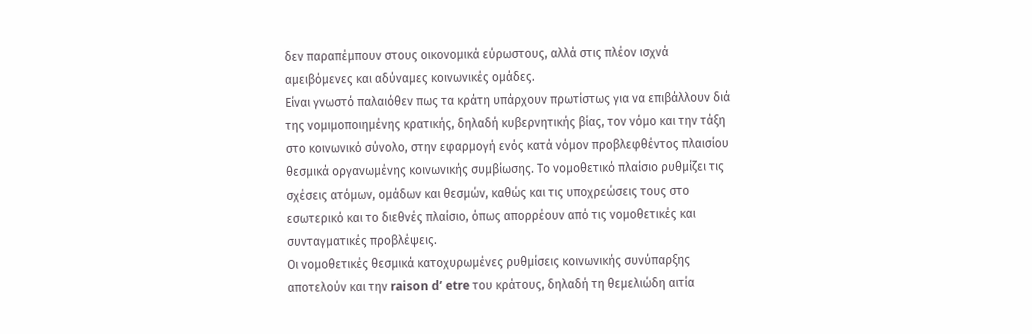δεν παραπέμπουν στους οικονομικά εύρωστους, αλλά στις πλέον ισχνά αμειβόμενες και αδύναμες κοινωνικές ομάδες.
Είναι γνωστό παλαιόθεν πως τα κράτη υπάρχουν πρωτίστως για να επιβάλλουν διά της νομιμοποιημένης κρατικής, δηλαδή κυβερνητικής βίας, τον νόμο και την τάξη στο κοινωνικό σύνολο, στην εφαρμογή ενός κατά νόμον προβλεφθέντος πλαισίου θεσμικά οργανωμένης κοινωνικής συμβίωσης. Το νομοθετικό πλαίσιο ρυθμίζει τις σχέσεις ατόμων, ομάδων και θεσμών, καθώς και τις υποχρεώσεις τους στο εσωτερικό και το διεθνές πλαίσιο, όπως απορρέουν από τις νομοθετικές και συνταγματικές προβλέψεις.
Οι νομοθετικές θεσμικά κατοχυρωμένες ρυθμίσεις κοινωνικής συνύπαρξης αποτελούν και την raison d’ etre του κράτους, δηλαδή τη θεμελιώδη αιτία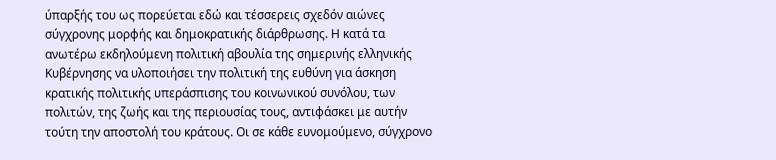ύπαρξής του ως πορεύεται εδώ και τέσσερεις σχεδόν αιώνες σύγχρονης μορφής και δημοκρατικής διάρθρωσης. Η κατά τα ανωτέρω εκδηλούμενη πολιτική αβουλία της σημερινής ελληνικής Κυβέρνησης να υλοποιήσει την πολιτική της ευθύνη για άσκηση κρατικής πολιτικής υπεράσπισης του κοινωνικού συνόλου, των πολιτών, της ζωής και της περιουσίας τους, αντιφάσκει με αυτήν τούτη την αποστολή του κράτους. Οι σε κάθε ευνομούμενο, σύγχρονο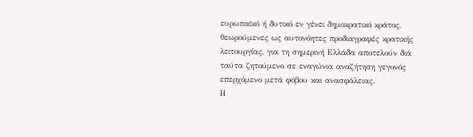ευρωπαϊκό ή δυτικό εν γένει δημοκρατικό κράτος, θεωρούμενες ως αυτονόητες προδιαγραφές κρατικής λειτουργίας, για τη σημερινή Ελλάδα αποτελούν διά ταύτα ζητούμενο σε εναγώνια αναζήτηση γεγονός επερχόμενο μετά φόβου και ανασφάλειας.
Η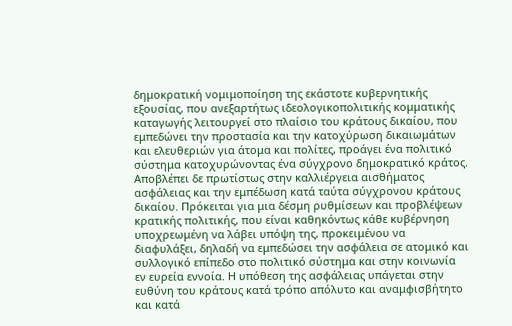δημοκρατική νομιμοποίηση της εκάστοτε κυβερνητικής εξουσίας, που ανεξαρτήτως ιδεολογικοπολιτικής κομματικής καταγωγής λειτουργεί στο πλαίσιο του κράτους δικαίου, που εμπεδώνει την προστασία και την κατοχύρωση δικαιωμάτων και ελευθεριών για άτομα και πολίτες, προάγει ένα πολιτικό σύστημα κατοχυρώνοντας ένα σύγχρονο δημοκρατικό κράτος. Αποβλέπει δε πρωτίστως στην καλλιέργεια αισθήματος ασφάλειας και την εμπέδωση κατά ταύτα σύγχρονου κράτους δικαίου. Πρόκειται για μια δέσμη ρυθμίσεων και προβλέψεων κρατικής πολιτικής, που είναι καθηκόντως κάθε κυβέρνηση υποχρεωμένη να λάβει υπόψη της, προκειμένου να διαφυλάξει, δηλαδή να εμπεδώσει την ασφάλεια σε ατομικό και συλλογικό επίπεδο στο πολιτικό σύστημα και στην κοινωνία εν ευρεία εννοία. Η υπόθεση της ασφάλειας υπάγεται στην ευθύνη του κράτους κατά τρόπο απόλυτο και αναμφισβήτητο και κατά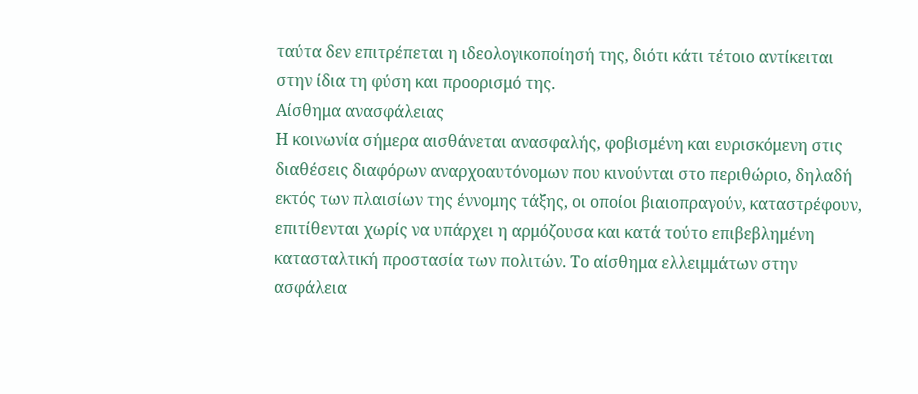ταύτα δεν επιτρέπεται η ιδεολογικοποίησή της, διότι κάτι τέτοιο αντίκειται στην ίδια τη φύση και προορισμό της.
Αίσθημα ανασφάλειας
Η κοινωνία σήμερα αισθάνεται ανασφαλής, φοβισμένη και ευρισκόμενη στις διαθέσεις διαφόρων αναρχοαυτόνομων που κινούνται στο περιθώριο, δηλαδή εκτός των πλαισίων της έννομης τάξης, οι οποίοι βιαιοπραγούν, καταστρέφουν, επιτίθενται χωρίς να υπάρχει η αρμόζουσα και κατά τούτο επιβεβλημένη κατασταλτική προστασία των πολιτών. Το αίσθημα ελλειμμάτων στην ασφάλεια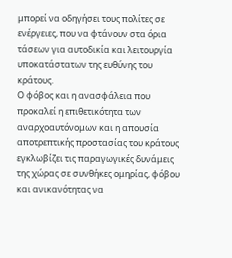μπορεί να οδηγήσει τους πολίτες σε ενέργειες, που να φτάνουν στα όρια τάσεων για αυτοδικία και λειτουργία υποκατάστατων της ευθύνης του κράτους.
Ο φόβος και η ανασφάλεια που προκαλεί η επιθετικότητα των αναρχοαυτόνομων και η απουσία αποτρεπτικής προστασίας του κράτους εγκλωβίζει τις παραγωγικές δυνάμεις της χώρας σε συνθήκες ομηρίας, φόβου και ανικανότητας να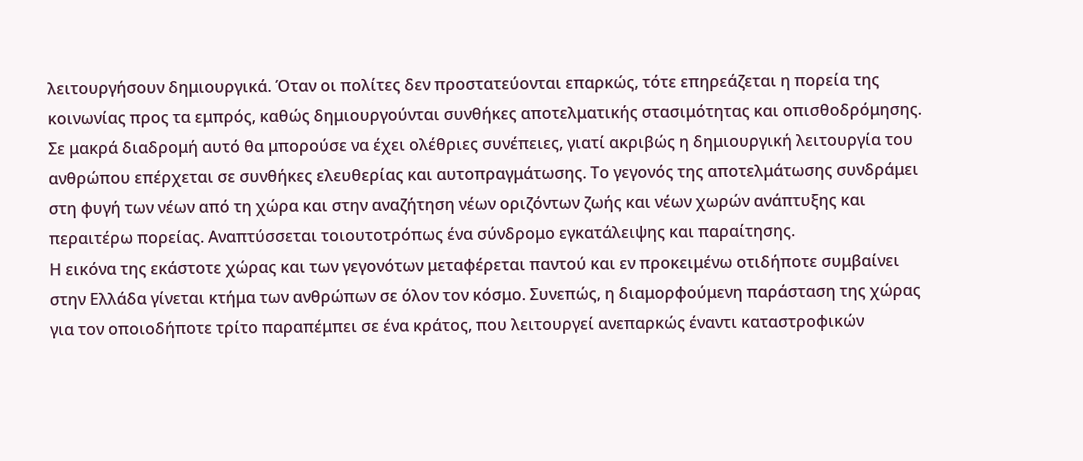λειτουργήσουν δημιουργικά. Όταν οι πολίτες δεν προστατεύονται επαρκώς, τότε επηρεάζεται η πορεία της κοινωνίας προς τα εμπρός, καθώς δημιουργούνται συνθήκες αποτελματικής στασιμότητας και οπισθοδρόμησης. Σε μακρά διαδρομή αυτό θα μπορούσε να έχει ολέθριες συνέπειες, γιατί ακριβώς η δημιουργική λειτουργία του ανθρώπου επέρχεται σε συνθήκες ελευθερίας και αυτοπραγμάτωσης. Το γεγονός της αποτελμάτωσης συνδράμει στη φυγή των νέων από τη χώρα και στην αναζήτηση νέων οριζόντων ζωής και νέων χωρών ανάπτυξης και περαιτέρω πορείας. Αναπτύσσεται τοιουτοτρόπως ένα σύνδρομο εγκατάλειψης και παραίτησης.
Η εικόνα της εκάστοτε χώρας και των γεγονότων μεταφέρεται παντού και εν προκειμένω οτιδήποτε συμβαίνει στην Ελλάδα γίνεται κτήμα των ανθρώπων σε όλον τον κόσμο. Συνεπώς, η διαμορφούμενη παράσταση της χώρας για τον οποιοδήποτε τρίτο παραπέμπει σε ένα κράτος, που λειτουργεί ανεπαρκώς έναντι καταστροφικών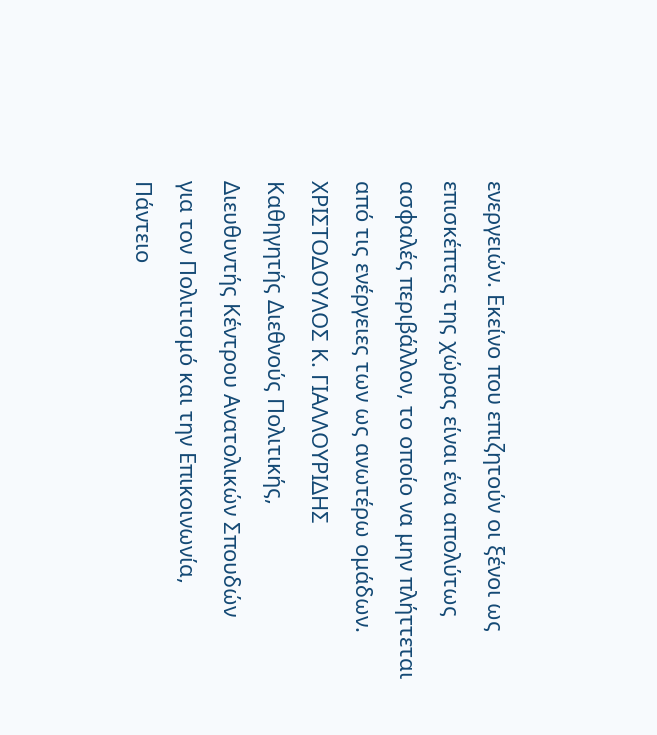ενεργειών. Εκείνο που επιζητούν οι ξένοι ως επισκέπτες της χώρας είναι ένα απολύτως ασφαλές περιβάλλον, το οποίο να μην πλήττεται από τις ενέργειες των ως ανωτέρω ομάδων.
ΧΡΙΣΤΟΔΟΥΛΟΣ Κ. ΓΙΑΛΛΟΥΡΙΔΗΣ
Καθηγητής Διεθνούς Πολιτικής,
Διευθυντής Κέντρου Ανατολικών Σπουδών
για τον Πολιτισμό και την Επικοινωνία,
Πάντειο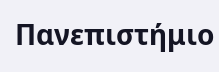Πανεπιστήμιο